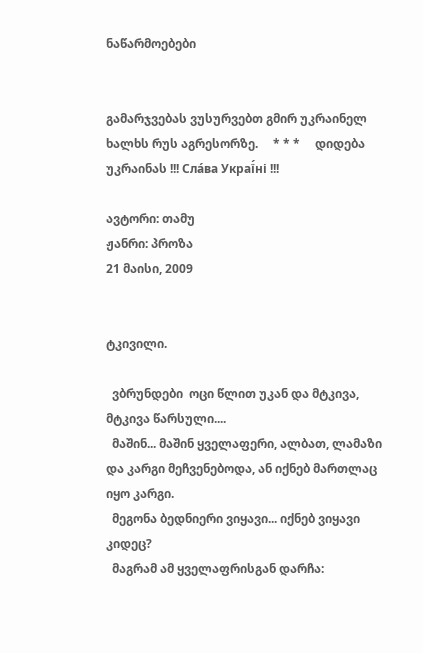ნაწარმოებები


გამარჯვებას ვუსურვებთ გმირ უკრაინელ ხალხს რუს აგრესორზე.     * * *     დიდება უკრაინას !!! Сла́ва Украї́ні !!!

ავტორი: თამუ
ჟანრი: პროზა
21 მაისი, 2009


ტკივილი.

  ვბრუნდები  ოცი წლით უკან და მტკივა, მტკივა წარსული....
  მაშინ... მაშინ ყველაფერი, ალბათ, ლამაზი და კარგი მეჩვენებოდა, ან იქნებ მართლაც იყო კარგი.
  მეგონა ბედნიერი ვიყავი... იქნებ ვიყავი კიდეც?
  მაგრამ ამ ყველაფრისგან დარჩა: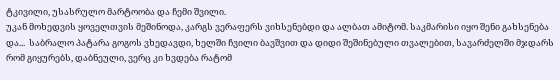ტკივილი, უსასრულო მარტოობა და ჩემი შვილი.
უკან მოხედვის ყოველთვის მეშინოდა, კარგს ვერაფერს ვიხსენებდი და ალბათ ამიტომ. საკმარისი იყო შენი გახსენება  და...  საბრალო პატარა გოგოს ვხედავდი, ხელში ჩვილი ბავშვით და დიდი შეშინებული თვალებით, სავარძელში მჯდარს რომ გიყურებს, დაბნეული, ვერც კი ხვდება რატომ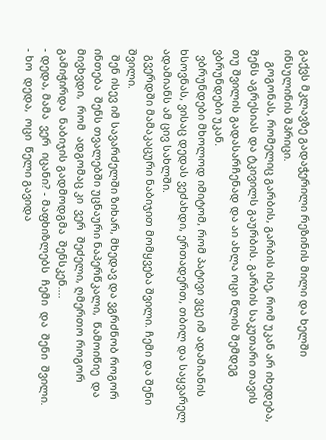გაქვს მკლავზე გადაჭერილი რეზინის მილი და ხელში ინსულინის შპრიცი.
    გოგონას, რომელიც გარბის, გარბის ისე, რომ უკან არ იხედება, შენს აგრესიას და ტკივილს გაურბის. გარბის საკუთარი თავის თუ შვილის გადასარჩენად და აი ახლა ოცი წლის შემდეგ ვბრუნდები უკან.
  ვბრუნდები მხოლოდ იმიტომ, რომ პატივი ვცე იმ ადამიანის ხსოვნას, ვისაც დედას ვეძახდი, ერთადერთ, თბილ და საყვარელ ადამიანს ამ ცივ სახლში.
  გვერდში მამაკაცური ნაბიჯით მომყვება შვილი. ჩემი და შენი შვილი.
  შენ ისევ იმ სავარძელში ზიხარ, მხედავ და ვგრძნობ როგორ ინთება  შენს თვალებში უცნაური ნაპერწკალი,  წამოიწიე  და  მივხვდი,  რომ  ადგომაც კი  ვერ  შეძელი, ღმერთო როგორ  გამიჭირდა  ნაბიჯის გადმოდგმა  შენსკენ....
- დედა, მამა  ვერ  იცანი? - მაფხიზლებს  ჩემი  და  შენი  შვილი.
- ხო  დედა,  ოცი  წელი გავიდა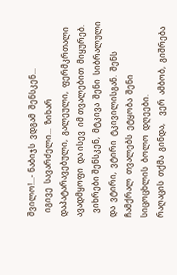შვილო!...- ნაბიჯს  ვდგამ  შენსკენ...
  იგივე  სავარძელი...  ზიხარ  დაპატარავებული,  გალეული,  ფერმკრთალი  ავადმყოფი  და ისევ  იმ თვალებით  მიყურებ.
  ვიხრები შენსკენ,  მტკივა  შენი  სიბრალული  და  ვტირი,  ვტირი  ტკივილისგან.  შენს  ჩამქრალ  თვალებს  ეტყობა  შენი  სიცოცხლის  ბოლო  დღეები.
რაღაცის  თქმა  გინდა,    ვერ  ამბობ,  გიშრება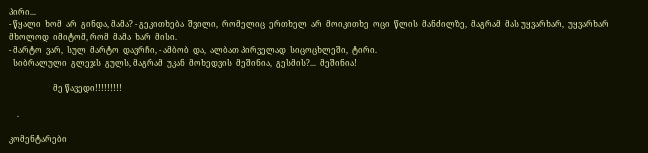პირი...
- წყალი  ხომ  არ  გინდა, მამა? - გეკითხება  შვილი,  რომელიც  ერთხელ  არ  მოიკითხე  ოცი  წლის  მანძილზე,  მაგრამ  მას უყვარხარ,  უყვარხარ  მხოლოდ  იმიტომ, რომ  მამა  ხარ  მისი.
- მარტო  ვარ,  სულ  მარტო  დავრჩი, - ამბობ  და,  ალბათ პირველად  სიცოცხლეში,  ტირი.
  სიბრალული  გლეჯს  გულს, მაგრამ  უკან  მოხედვის  მეშინია,  გესმის?...  მეშინია!

                      მე წავედი!!!!!!!!!

    .

კომენტარები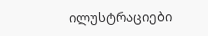ილუსტრაციები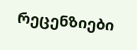რეცენზიები